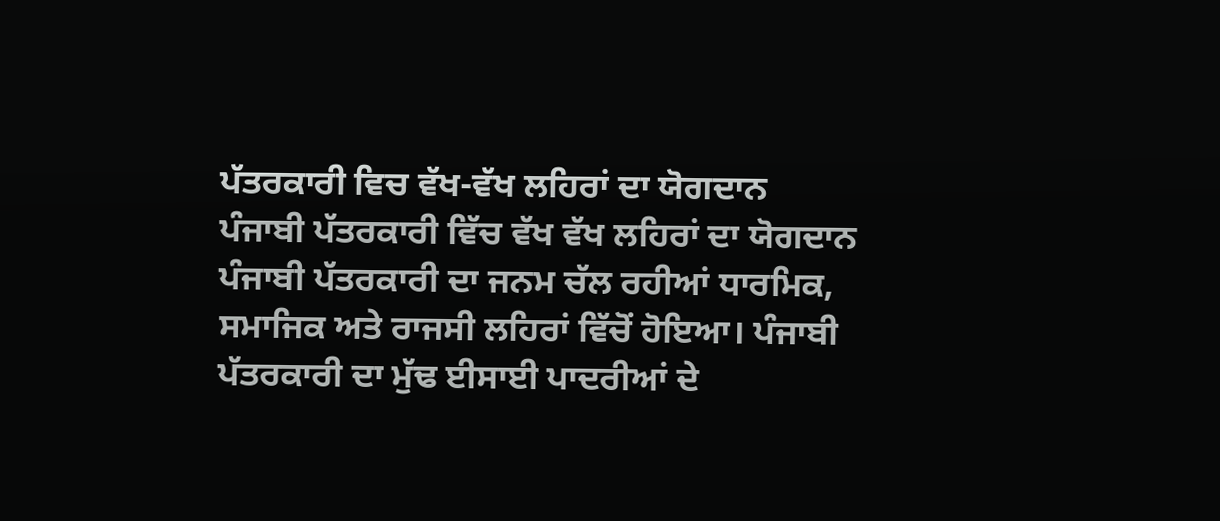ਪੱਤਰਕਾਰੀ ਵਿਚ ਵੱਖ-ਵੱਖ ਲਹਿਰਾਂ ਦਾ ਯੋਗਦਾਨ
ਪੰਜਾਬੀ ਪੱਤਰਕਾਰੀ ਵਿੱਚ ਵੱਖ ਵੱਖ ਲਹਿਰਾਂ ਦਾ ਯੋਗਦਾਨ
ਪੰਜਾਬੀ ਪੱਤਰਕਾਰੀ ਦਾ ਜਨਮ ਚੱਲ ਰਹੀਆਂ ਧਾਰਮਿਕ, ਸਮਾਜਿਕ ਅਤੇ ਰਾਜਸੀ ਲਹਿਰਾਂ ਵਿੱਚੋਂ ਹੋਇਆ। ਪੰਜਾਬੀ ਪੱਤਰਕਾਰੀ ਦਾ ਮੁੱਢ ਈਸਾਈ ਪਾਦਰੀਆਂ ਦੇ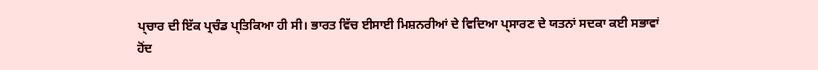ਪ੍ਚਾਰ ਦੀ ਇੱਕ ਪ੍ਰਚੰਡ ਪ੍ਤਿਕਿਆ ਹੀ ਸੀ। ਭਾਰਤ ਵਿੱਚ ਈਸਾਈ ਮਿਸ਼ਨਰੀਆਂ ਦੇ ਵਿਦਿਆ ਪ੍ਸਾਰਣ ਦੇ ਯਤਨਾਂ ਸਦਕਾ ਕਈ ਸਭਾਵਾਂ ਹੋਂਦ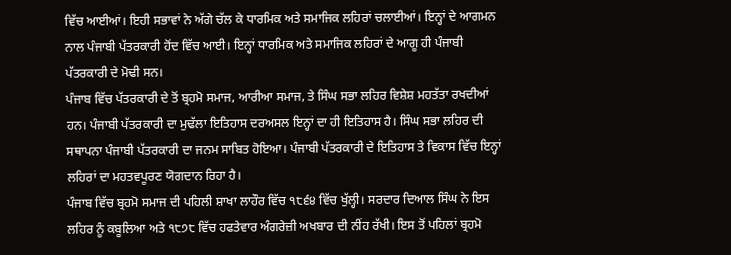ਵਿੱਚ ਆਈਆਂ। ਇਹੀ ਸਭਾਵਾਂ ਨੇ ਅੱਗੇ ਚੱਲ ਕੇ ਧਾਰਮਿਕ ਅਤੇ ਸਮਾਜਿਕ ਲਹਿਰਾਂ ਚਲਾਈਆਂ। ਇਨ੍ਹਾਂ ਦੇ ਆਗਮਨ ਨਾਲ ਪੰਜਾਬੀ ਪੱਤਰਕਾਰੀ ਹੋਂਦ ਵਿੱਚ ਆਈ। ਇਨ੍ਹਾਂ ਧਾਰਮਿਕ ਅਤੇ ਸਮਾਜਿਕ ਲਹਿਰਾਂ ਦੇ ਆਗੂ ਹੀ ਪੰਜਾਬੀ ਪੱਤਰਕਾਰੀ ਦੇ ਮੋਢੀ ਸਨ।
ਪੰਜਾਬ ਵਿੱਚ ਪੱਤਰਕਾਰੀ ਦੇ ਤੋਂ ਬ੍ਰਹਮੋ ਸਮਾਜ, ਆਰੀਆ ਸਮਾਜ, ਤੇ ਸਿੰਘ ਸਭਾ ਲਹਿਰ ਵਿਸ਼ੇਸ਼ ਮਹਤੱਤਾ ਰਖਦੀਆਂ ਹਨ। ਪੰਜਾਬੀ ਪੱਤਰਕਾਰੀ ਦਾ ਮੁਢੱਲਾ ਇਤਿਹਾਸ ਦਰਅਸਲ ਇਨ੍ਹਾਂ ਦਾ ਹੀ ਇਤਿਹਾਸ ਹੈ। ਸਿੰਘ ਸਭਾ ਲਹਿਰ ਦੀ ਸਥਾਪਨਾ ਪੰਜਾਬੀ ਪੱਤਰਕਾਰੀ ਦਾ ਜਨਮ ਸਾਬਿਤ ਹੋਇਆ। ਪੰਜਾਬੀ ਪੱਤਰਕਾਰੀ ਦੇ ਇਤਿਹਾਸ ਤੇ ਵਿਕਾਸ ਵਿੱਚ ਇਨ੍ਹਾਂ ਲਹਿਰਾਂ ਦਾ ਮਹਤਵਪੂਰਣ ਯੋਗਦਾਨ ਰਿਹਾ ਹੈ।
ਪੰਜਾਬ ਵਿੱਚ ਬ੍ਰਹਮੋ ਸਮਾਜ ਦੀ ਪਹਿਲੀ ਸ਼ਾਖਾ ਲਾਹੌਰ ਵਿੱਚ ੧੮੬੪ ਵਿੱਚ ਖੁੱਲ੍ਹੀ। ਸਰਦਾਰ ਦਿਆਲ ਸਿੰਘ ਨੇ ਇਸ ਲਹਿਰ ਨੂੰ ਕਬੂਲਿਆ ਅਤੇ ੧੮੭੮ ਵਿੱਚ ਹਫਤੇਵਾਰ ਅੰਗਰੇਜ਼ੀ ਅਖਬਾਰ ਦੀ ਨੀਂਹ ਰੱਖੀ। ਇਸ ਤੋਂ ਪਹਿਲਾਂ ਬ੍ਰਹਮੋ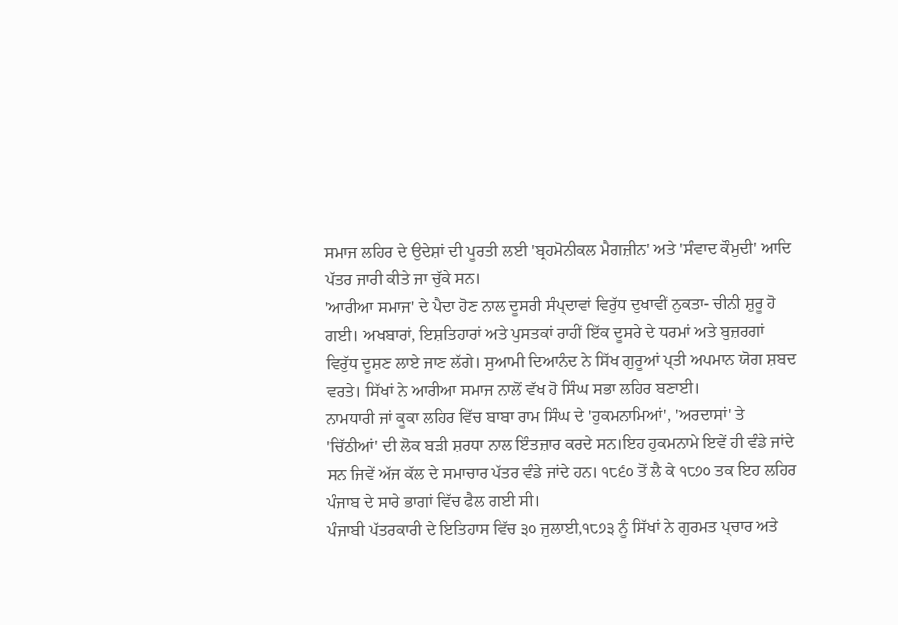ਸਮਾਜ ਲਹਿਰ ਦੇ ਉਦੇਸ਼ਾਂ ਦੀ ਪੂਰਤੀ ਲਈ 'ਬ੍ਰਹਮੋਨੀਕਲ ਮੈਗਜ਼ੀਨ' ਅਤੇ 'ਸੰਵਾਦ ਕੌਮੁਦੀ' ਆਦਿ ਪੱਤਰ ਜਾਰੀ ਕੀਤੇ ਜਾ ਚੁੱਕੇ ਸਨ।
'ਆਰੀਆ ਸਮਾਜ' ਦੇ ਪੈਦਾ ਹੋਣ ਨਾਲ ਦੂਸਰੀ ਸੰਪ੍ਦਾਵਾਂ ਵਿਰੁੱਧ ਦੁਖਾਵੀਂ ਨੁਕਤਾ- ਚੀਨੀ ਸ਼ੁਰੂ ਹੋ ਗਈ। ਅਖਬਾਰਾਂ, ਇਸ਼ਤਿਹਾਰਾਂ ਅਤੇ ਪੁਸਤਕਾਂ ਰਾਹੀਂ ਇੱਕ ਦੂਸਰੇ ਦੇ ਧਰਮਾਂ ਅਤੇ ਬੁਜ਼ਰਗਾਂ ਵਿਰੁੱਧ ਦੂਸ਼ਣ ਲਾਏ ਜਾਣ ਲੱਗੇ। ਸੁਆਮੀ ਦਿਆਨੰਦ ਨੇ ਸਿੱਖ ਗੁਰੂਆਂ ਪ੍ਤੀ ਅਪਮਾਨ ਯੋਗ ਸ਼ਬਦ ਵਰਤੇ। ਸਿੱਖਾਂ ਨੇ ਆਰੀਆ ਸਮਾਜ ਨਾਲੋਂ ਵੱਖ ਹੋ ਸਿੰਘ ਸਭਾ ਲਹਿਰ ਬਣਾਈ।
ਨਾਮਧਾਰੀ ਜਾਂ ਕੂਕਾ ਲਹਿਰ ਵਿੱਚ ਬਾਬਾ ਰਾਮ ਸਿੰਘ ਦੇ 'ਹੁਕਮਨਾਮਿਆਂ', 'ਅਰਦਾਸਾਂ' ਤੇ 'ਚਿੱਠੀਆਂ' ਦੀ ਲੋਕ ਬੜੀ ਸ਼ਰਧਾ ਨਾਲ ਇੰਤਜ਼ਾਰ ਕਰਦੇ ਸਨ।ਇਹ ਹੁਕਮਨਾਮੇ ਇਵੇਂ ਹੀ ਵੰਡੇ ਜਾਂਦੇ ਸਨ ਜਿਵੇਂ ਅੱਜ ਕੱਲ ਦੇ ਸਮਾਚਾਰ ਪੱਤਰ ਵੰਡੇ ਜਾਂਦੇ ਹਨ। ੧੮੬੦ ਤੋਂ ਲੈ ਕੇ ੧੮੭੦ ਤਕ ਇਹ ਲਹਿਰ ਪੰਜਾਬ ਦੇ ਸਾਰੇ ਭਾਗਾਂ ਵਿੱਚ ਫੈਲ ਗਈ ਸੀ।
ਪੰਜਾਬੀ ਪੱਤਰਕਾਰੀ ਦੇ ਇਤਿਹਾਸ ਵਿੱਚ ੩੦ ਜੁਲਾਈ,੧੮੭੩ ਨੂੰ ਸਿੱਖਾਂ ਨੇ ਗੁਰਮਤ ਪ੍ਚਾਰ ਅਤੇ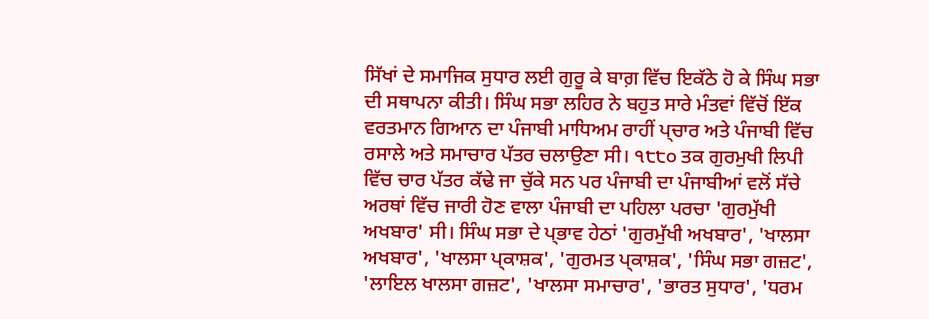ਸਿੱਖਾਂ ਦੇ ਸਮਾਜਿਕ ਸੁਧਾਰ ਲਈ ਗੁਰੂ ਕੇ ਬਾਗ਼ ਵਿੱਚ ਇਕੱਠੇ ਹੋ ਕੇ ਸਿੰਘ ਸਭਾ ਦੀ ਸਥਾਪਨਾ ਕੀਤੀ। ਸਿੰਘ ਸਭਾ ਲਹਿਰ ਨੇ ਬਹੁਤ ਸਾਰੇ ਮੰਤਵਾਂ ਵਿੱਚੋਂ ਇੱਕ ਵਰਤਮਾਨ ਗਿਆਨ ਦਾ ਪੰਜਾਬੀ ਮਾਧਿਅਮ ਰਾਹੀਂ ਪ੍ਚਾਰ ਅਤੇ ਪੰਜਾਬੀ ਵਿੱਚ ਰਸਾਲੇ ਅਤੇ ਸਮਾਚਾਰ ਪੱਤਰ ਚਲਾਉਣਾ ਸੀ। ੧੮੮੦ ਤਕ ਗੁਰਮੁਖੀ ਲਿਪੀ ਵਿੱਚ ਚਾਰ ਪੱਤਰ ਕੱਢੇ ਜਾ ਚੁੱਕੇ ਸਨ ਪਰ ਪੰਜਾਬੀ ਦਾ ਪੰਜਾਬੀਆਂ ਵਲੋਂ ਸੱਚੇ ਅਰਥਾਂ ਵਿੱਚ ਜਾਰੀ ਹੋਣ ਵਾਲਾ ਪੰਜਾਬੀ ਦਾ ਪਹਿਲਾ ਪਰਚਾ 'ਗੁਰਮੁੱਖੀ ਅਖਬਾਰ' ਸੀ। ਸਿੰਘ ਸਭਾ ਦੇ ਪ੍ਭਾਵ ਹੇਠਾਂ 'ਗੁਰਮੁੱਖੀ ਅਖਬਾਰ', 'ਖਾਲਸਾ ਅਖਬਾਰ', 'ਖਾਲਸਾ ਪ੍ਕਾਸ਼ਕ', 'ਗੁਰਮਤ ਪ੍ਕਾਸ਼ਕ', 'ਸਿੰਘ ਸਭਾ ਗਜ਼ਟ', 'ਲਾਇਲ ਖਾਲਸਾ ਗਜ਼ਟ', 'ਖਾਲਸਾ ਸਮਾਚਾਰ', 'ਭਾਰਤ ਸੁਧਾਰ', 'ਧਰਮ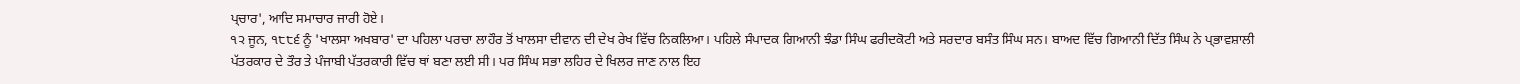ਪ੍ਚਾਰ', ਆਦਿ ਸਮਾਚਾਰ ਜਾਰੀ ਹੋਏ।
੧੨ ਜੂਨ, ੧੮੮੬ ਨੂੰ 'ਖਾਲਸਾ ਅਖਬਾਰ' ਦਾ ਪਹਿਲਾ ਪਰਚਾ ਲਾਹੌਰ ਤੋਂ ਖਾਲਸਾ ਦੀਵਾਨ ਦੀ ਦੇਖ ਰੇਖ ਵਿੱਚ ਨਿਕਲਿਆ। ਪਹਿਲੇ ਸੰਪਾਦਕ ਗਿਆਨੀ ਝੰਡਾ ਸਿੰਘ ਫਰੀਦਕੋਟੀ ਅਤੇ ਸਰਦਾਰ ਬਸੰਤ ਸਿੰਘ ਸਨ। ਬਾਅਦ ਵਿੱਚ ਗਿਆਨੀ ਦਿੱਤ ਸਿੰਘ ਨੇ ਪ੍ਭਾਵਸ਼ਾਲੀ ਪੱਤਰਕਾਰ ਦੇ ਤੌਰ ਤੇ ਪੰਜਾਬੀ ਪੱਤਰਕਾਰੀ ਵਿੱਚ ਥਾਂ ਬਣਾ ਲਈ ਸੀ। ਪਰ ਸਿੰਘ ਸਭਾ ਲਹਿਰ ਦੇ ਖਿਲਰ ਜਾਣ ਨਾਲ ਇਹ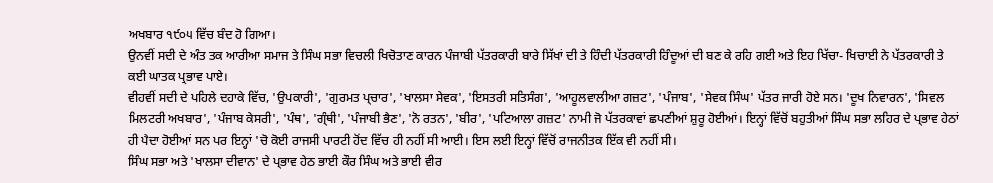ਅਖਬਾਰ ੧੯੦੫ ਵਿੱਚ ਬੰਦ ਹੋ ਗਿਆ।
ਉਨਵੀਂ ਸਦੀ ਦੇ ਅੰਤ ਤਕ ਆਰੀਆ ਸਮਾਜ ਤੇ ਸਿੰਘ ਸਭਾ ਵਿਚਲੀ ਖਿਚੋਤਾਣ ਕਾਰਨ ਪੰਜਾਬੀ ਪੱਤਰਕਾਰੀ ਬਾਰੇ ਸਿੱਖਾਂ ਦੀ ਤੇ ਹਿੰਦੀ ਪੱਤਰਕਾਰੀ ਹਿੰਦੂਆਂ ਦੀ ਬਣ ਕੇ ਰਹਿ ਗਈ ਅਤੇ ਇਹ ਖਿੱਚਾ- ਖਿਚਾਈ ਨੇ ਪੱਤਰਕਾਰੀ ਤੇ ਕਈ ਘਾਤਕ ਪ੍ਰਭਾਵ ਪਾਏ।
ਵੀਹਵੀਂ ਸਦੀ ਦੇ ਪਹਿਲੇ ਦਹਾਕੇ ਵਿੱਚ, 'ਉਪਕਾਰੀ', 'ਗੁਰਮਤ ਪ੍ਚਾਰ', 'ਖਾਲਸਾ ਸੇਵਕ', 'ਇਸਤਰੀ ਸਤਿਸੰਗ', 'ਆਹੂਲਵਾਲੀਆ ਗਜ਼ਟ', 'ਪੰਜਾਬ', 'ਸੇਵਕ ਸਿੰਘ' ਪੱਤਰ ਜਾਰੀ ਹੋਏ ਸਨ। 'ਦੂਖ ਨਿਵਾਰਨ', 'ਸਿਵਲ ਮਿਲਟਰੀ ਅਖਬਾਰ', 'ਪੰਜਾਬ ਕੇਸਰੀ', 'ਪੰਥ', 'ਗ੍ੰਥੀ', 'ਪੰਜਾਬੀ ਭੈਣ', 'ਨੋ ਰਤਨ', 'ਬੀਰ', 'ਪਟਿਆਲਾ ਗਜ਼ਟ' ਨਾਮੀ ਜੋ ਪੱਤਰਕਾਵਾਂ ਛਪਣੀਆਂ ਸ਼ੁਰੂ ਹੋਈਆਂ। ਇਨ੍ਹਾਂ ਵਿੱਚੋਂ ਬਹੁਤੀਆਂ ਸਿੰਘ ਸਭਾ ਲਹਿਰ ਦੇ ਪ੍ਭਾਵ ਹੇਠਾਂ ਹੀ ਪੈਦਾ ਹੋਈਆਂ ਸਨ ਪਰ ਇਨ੍ਹਾਂ 'ਚੋ ਕੋਈ ਰਾਜਸੀ ਪਾਰਟੀ ਹੋਂਦ ਵਿੱਚ ਹੀ ਨਹੀਂ ਸੀ ਆਈ। ਇਸ ਲਈ ਇਨ੍ਹਾਂ ਵਿੱਚੋਂ ਰਾਜਨੀਤਕ ਇੱਕ ਵੀ ਨਹੀਂ ਸੀ।
ਸਿੰਘ ਸਭਾ ਅਤੇ 'ਖਾਲਸਾ ਦੀਵਾਨ' ਦੇ ਪ੍ਭਾਵ ਹੇਠ ਭਾਈ ਕੌਰ ਸਿੰਘ ਅਤੇ ਭਾਈ ਵੀਰ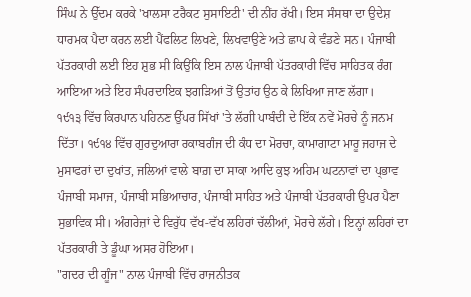ਸਿੰਘ ਨੇ ਉੱਦਮ ਕਰਕੇ 'ਖਾਲਸਾ ਟਰੈਕਟ ਸੁਸਾਇਟੀ' ਦੀ ਨੀਂਹ ਰੱਖੀ। ਇਸ ਸੰਸਥਾ ਦਾ ਉਦੇਸ਼ ਧਾਰਮਕ ਪੈਦਾ ਕਰਨ ਲਈ ਪੈਂਫਲਿਟ ਲਿਖਣੇ, ਲਿਖਵਾਉਣੇ ਅਤੇ ਛਾਪ ਕੇ ਵੰਡਣੇ ਸਨ। ਪੰਜਾਬੀ ਪੱਤਰਕਾਰੀ ਲਈ ਇਹ ਸ਼ੁਭ ਸੀ ਕਿਉਂਕਿ ਇਸ ਨਾਲ ਪੰਜਾਬੀ ਪੱਤਰਕਾਰੀ ਵਿੱਚ ਸਾਹਿਤਕ ਰੰਗ ਆਇਆ ਅਤੇ ਇਹ ਸੰਪਰਦਾਇਕ ਝਗੜਿਆਂ ਤੋਂ ਉਤਾਂਹ ਉਠ ਕੇ ਲਿਖਿਆ ਜਾਣ ਲੱਗਾ।
੧੯੧੩ ਵਿੱਚ ਕਿਰਪਾਨ ਪਹਿਨਣ ਉੱਪਰ ਸਿੱਖਾਂ 'ਤੇ ਲੱਗੀ ਪਾਬੰਦੀ ਦੇ ਇੱਕ ਨਵੇਂ ਮੋਰਚੇ ਨੂੰ ਜਨਮ ਦਿੱਤਾ। ੧੯੧੪ ਵਿੱਚ ਗੁਰਦੁਆਰਾ ਰਕਾਬਗੰਜ ਦੀ ਕੰਧ ਦਾ ਮੋਰਚਾ, ਕਾਮਾਗਾਟਾ ਮਾਰੂ ਜਹਾਜ ਦੇ ਮੁਸਾਫਰਾਂ ਦਾ ਦੁਖਾਂਤ, ਜਲਿਆਂ ਵਾਲੇ ਬਾਗ਼ ਦਾ ਸਾਕਾ ਆਦਿ ਕੁਝ ਅਹਿਮ ਘਟਨਾਵਾਂ ਦਾ ਪ੍ਭਾਵ ਪੰਜਾਬੀ ਸਮਾਜ, ਪੰਜਾਬੀ ਸਭਿਆਚਾਰ, ਪੰਜਾਬੀ ਸਾਹਿਤ ਅਤੇ ਪੰਜਾਬੀ ਪੱਤਰਕਾਰੀ ਉਪਰ ਪੈਣਾ ਸੁਭਾਵਿਕ ਸੀ। ਅੰਗਰੇਜ਼ਾਂ ਦੇ ਵਿਰੁੱਧ ਵੱਖ-ਵੱਖ ਲਹਿਰਾਂ ਚੱਲੀਆਂ, ਮੋਰਚੇ ਲੱਗੇ। ਇਨ੍ਹਾਂ ਲਹਿਰਾਂ ਦਾ ਪੱਤਰਕਾਰੀ ਤੇ ਡੂੰਘਾ ਅਸਰ ਹੋਇਆ।
"ਗਦਰ ਦੀ ਗੂੰਜ" ਨਾਲ ਪੰਜਾਬੀ ਵਿੱਚ ਰਾਜਨੀਤਕ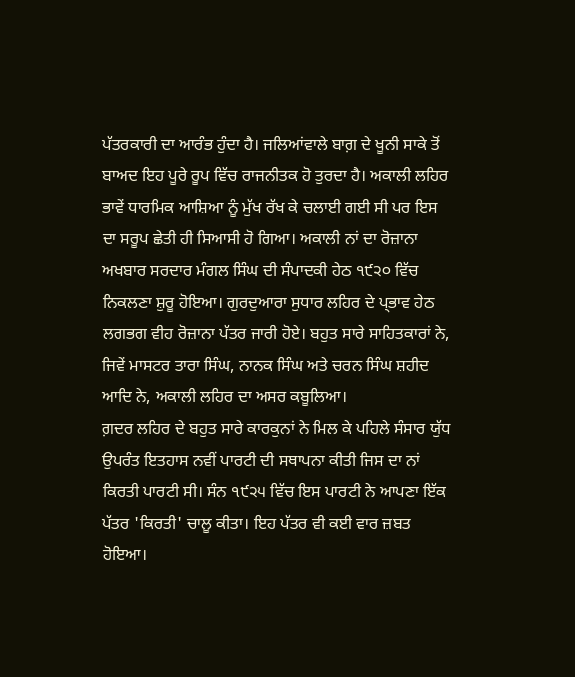ਪੱਤਰਕਾਰੀ ਦਾ ਆਰੰਭ ਹੁੰਦਾ ਹੈ। ਜਲਿਆਂਵਾਲੇ ਬਾਗ਼ ਦੇ ਖੂਨੀ ਸਾਕੇ ਤੋਂ ਬਾਅਦ ਇਹ ਪੂਰੇ ਰੂਪ ਵਿੱਚ ਰਾਜਨੀਤਕ ਹੋ ਤੁਰਦਾ ਹੈ। ਅਕਾਲੀ ਲਹਿਰ ਭਾਵੇਂ ਧਾਰਮਿਕ ਆਸ਼ਿਆ ਨੂੰ ਮੁੱਖ ਰੱਖ ਕੇ ਚਲਾਈ ਗਈ ਸੀ ਪਰ ਇਸ ਦਾ ਸਰੂਪ ਛੇਤੀ ਹੀ ਸਿਆਸੀ ਹੋ ਗਿਆ। ਅਕਾਲੀ ਨਾਂ ਦਾ ਰੋਜ਼ਾਨਾ ਅਖਬਾਰ ਸਰਦਾਰ ਮੰਗਲ ਸਿੰਘ ਦੀ ਸੰਪਾਦਕੀ ਹੇਠ ੧੯੨੦ ਵਿੱਚ ਨਿਕਲਣਾ ਸ਼ੁਰੂ ਹੋਇਆ। ਗੁਰਦੁਆਰਾ ਸੁਧਾਰ ਲਹਿਰ ਦੇ ਪ੍ਭਾਵ ਹੇਠ ਲਗਭਗ ਵੀਹ ਰੋਜ਼ਾਨਾ ਪੱਤਰ ਜਾਰੀ ਹੋਏ। ਬਹੁਤ ਸਾਰੇ ਸਾਹਿਤਕਾਰਾਂ ਨੇ, ਜਿਵੇਂ ਮਾਸਟਰ ਤਾਰਾ ਸਿੰਘ, ਨਾਨਕ ਸਿੰਘ ਅਤੇ ਚਰਨ ਸਿੰਘ ਸ਼ਹੀਦ ਆਦਿ ਨੇ, ਅਕਾਲੀ ਲਹਿਰ ਦਾ ਅਸਰ ਕਬੂਲਿਆ।
ਗ਼ਦਰ ਲਹਿਰ ਦੇ ਬਹੁਤ ਸਾਰੇ ਕਾਰਕੁਨਾਂ ਨੇ ਮਿਲ ਕੇ ਪਹਿਲੇ ਸੰਸਾਰ ਯੁੱਧ ਉਪਰੰਤ ਇਤਹਾਸ ਨਵੀਂ ਪਾਰਟੀ ਦੀ ਸਥਾਪਨਾ ਕੀਤੀ ਜਿਸ ਦਾ ਨਾਂ ਕਿਰਤੀ ਪਾਰਟੀ ਸੀ। ਸੰਨ ੧੯੨੫ ਵਿੱਚ ਇਸ ਪਾਰਟੀ ਨੇ ਆਪਣਾ ਇੱਕ ਪੱਤਰ 'ਕਿਰਤੀ' ਚਾਲੂ ਕੀਤਾ। ਇਹ ਪੱਤਰ ਵੀ ਕਈ ਵਾਰ ਜ਼ਬਤ ਹੋਇਆ।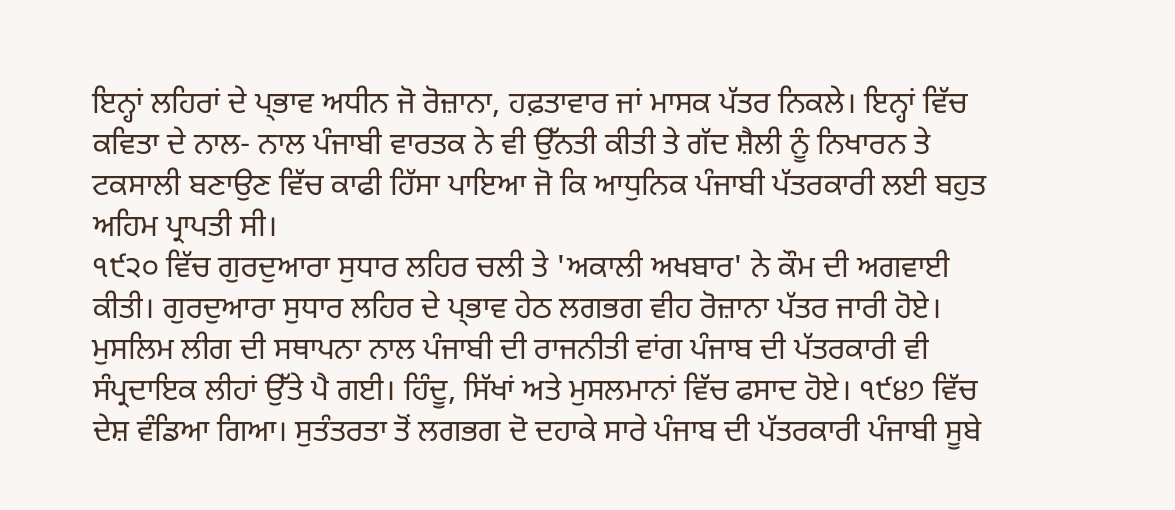ਇਨ੍ਹਾਂ ਲਹਿਰਾਂ ਦੇ ਪ੍ਭਾਵ ਅਧੀਨ ਜੋ ਰੋਜ਼ਾਨਾ, ਹਫ਼ਤਾਵਾਰ ਜਾਂ ਮਾਸਕ ਪੱਤਰ ਨਿਕਲੇ। ਇਨ੍ਹਾਂ ਵਿੱਚ ਕਵਿਤਾ ਦੇ ਨਾਲ- ਨਾਲ ਪੰਜਾਬੀ ਵਾਰਤਕ ਨੇ ਵੀ ਉੱਨਤੀ ਕੀਤੀ ਤੇ ਗੱਦ ਸ਼ੈਲੀ ਨੂੰ ਨਿਖਾਰਨ ਤੇ ਟਕਸਾਲੀ ਬਣਾਉਣ ਵਿੱਚ ਕਾਫੀ ਹਿੱਸਾ ਪਾਇਆ ਜੋ ਕਿ ਆਧੁਨਿਕ ਪੰਜਾਬੀ ਪੱਤਰਕਾਰੀ ਲਈ ਬਹੁਤ ਅਹਿਮ ਪ੍ਰਾਪਤੀ ਸੀ।
੧੯੨੦ ਵਿੱਚ ਗੁਰਦੁਆਰਾ ਸੁਧਾਰ ਲਹਿਰ ਚਲੀ ਤੇ 'ਅਕਾਲੀ ਅਖਬਾਰ' ਨੇ ਕੌਮ ਦੀ ਅਗਵਾਈ ਕੀਤੀ। ਗੁਰਦੁਆਰਾ ਸੁਧਾਰ ਲਹਿਰ ਦੇ ਪ੍ਭਾਵ ਹੇਠ ਲਗਭਗ ਵੀਹ ਰੋਜ਼ਾਨਾ ਪੱਤਰ ਜਾਰੀ ਹੋਏ। ਮੁਸਲਿਮ ਲੀਗ ਦੀ ਸਥਾਪਨਾ ਨਾਲ ਪੰਜਾਬੀ ਦੀ ਰਾਜਨੀਤੀ ਵਾਂਗ ਪੰਜਾਬ ਦੀ ਪੱਤਰਕਾਰੀ ਵੀ ਸੰਪ੍ਰਦਾਇਕ ਲੀਹਾਂ ਉੱਤੇ ਪੈ ਗਈ। ਹਿੰਦੂ, ਸਿੱਖਾਂ ਅਤੇ ਮੁਸਲਮਾਨਾਂ ਵਿੱਚ ਫਸਾਦ ਹੋਏ। ੧੯੪੭ ਵਿੱਚ ਦੇਸ਼ ਵੰਡਿਆ ਗਿਆ। ਸੁਤੰਤਰਤਾ ਤੋਂ ਲਗਭਗ ਦੋ ਦਹਾਕੇ ਸਾਰੇ ਪੰਜਾਬ ਦੀ ਪੱਤਰਕਾਰੀ ਪੰਜਾਬੀ ਸੂਬੇ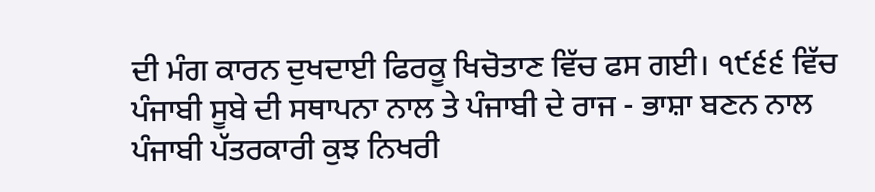ਦੀ ਮੰਗ ਕਾਰਨ ਦੁਖਦਾਈ ਫਿਰਕੂ ਖਿਚੋਤਾਣ ਵਿੱਚ ਫਸ ਗਈ। ੧੯੬੬ ਵਿੱਚ ਪੰਜਾਬੀ ਸੂਬੇ ਦੀ ਸਥਾਪਨਾ ਨਾਲ ਤੇ ਪੰਜਾਬੀ ਦੇ ਰਾਜ - ਭਾਸ਼ਾ ਬਣਨ ਨਾਲ ਪੰਜਾਬੀ ਪੱਤਰਕਾਰੀ ਕੁਝ ਨਿਖਰੀ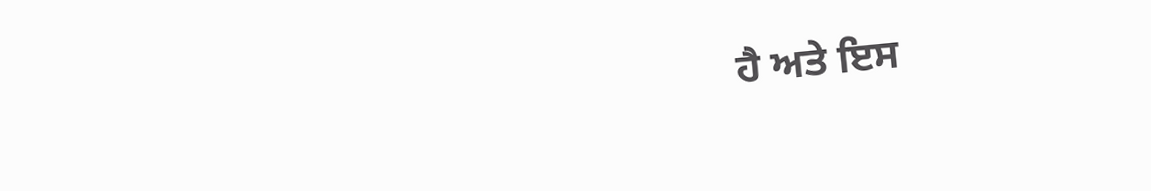ਹੈ ਅਤੇ ਇਸ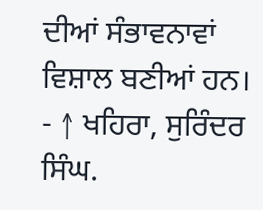ਦੀਆਂ ਸੰਭਾਵਨਾਵਾਂ ਵਿਸ਼ਾਲ ਬਣੀਆਂ ਹਨ।
- ↑ ਖਹਿਰਾ, ਸੁਰਿੰਦਰ ਸਿੰਘ.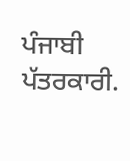ਪੰਜਾਬੀ ਪੱਤਰਕਾਰੀ.